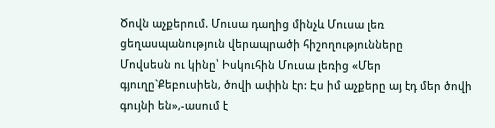Ծովն աչքերում. Մուսա դաղից մինչև Մուսա լեռ ցեղասպանություն վերապրածի հիշողությունները
Մովսեսն ու կինը՝ Իսկուհին Մուսա լեռից «Մեր գյուղը`Քեբուսիեն, ծովի ափին էր: Էս իմ աչքերը այ էդ մեր ծովի գույնի են»,-ասում է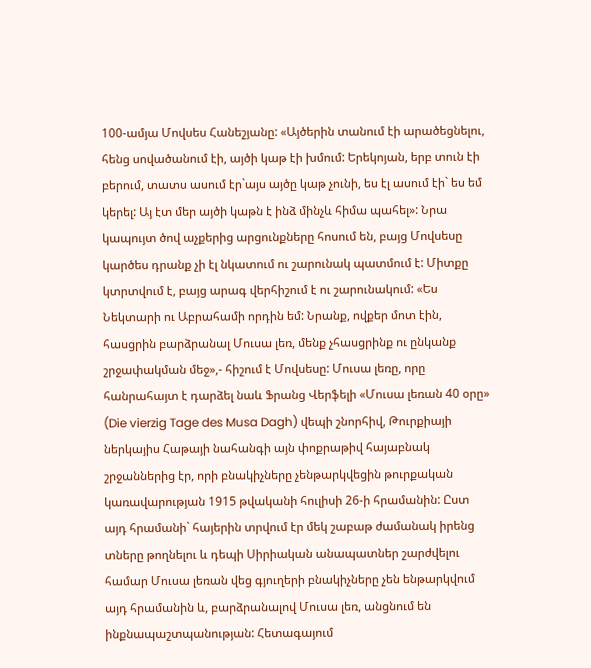100-ամյա Մովսես Հանեշյանը: «Այծերին տանում էի արածեցնելու, հենց սովածանում էի, այծի կաթ էի խմում: Երեկոյան, երբ տուն էի բերում, տատս ասում էր`այս այծը կաթ չունի, ես էլ ասում էի` ես եմ կերել: Այ էտ մեր այծի կաթն է ինձ մինչև հիմա պահել»: Նրա կապույտ ծով աչքերից արցունքները հոսում են, բայց Մովսեսը կարծես դրանք չի էլ նկատում ու շարունակ պատմում է: Միտքը կտրտվում է, բայց արագ վերհիշում է ու շարունակում: «Ես Նեկտարի ու Աբրահամի որդին եմ: Նրանք, ովքեր մոտ էին, հասցրին բարձրանալ Մուսա լեռ, մենք չհասցրինք ու ընկանք շրջափակման մեջ»,- հիշում է Մովսեսը: Մուսա լեռը, որը հանրահայտ է դարձել նաև Ֆրանց Վերֆելի «Մուսա լեռան 40 օրը» (Die vierzig Tage des Musa Dagh) վեպի շնորհիվ, Թուրքիայի ներկայիս Հաթայի նահանգի այն փոքրաթիվ հայաբնակ շրջաններից էր, որի բնակիչները չենթարկվեցին թուրքական կառավարության 1915 թվականի հուլիսի 26-ի հրամանին: Ըստ այդ հրամանի` հայերին տրվում էր մեկ շաբաթ ժամանակ իրենց տները թողնելու և դեպի Սիրիական անապատներ շարժվելու համար Մուսա լեռան վեց գյուղերի բնակիչները չեն ենթարկվում այդ հրամանին և, բարձրանալով Մուսա լեռ, անցնում են ինքնապաշտպանության: Հետագայում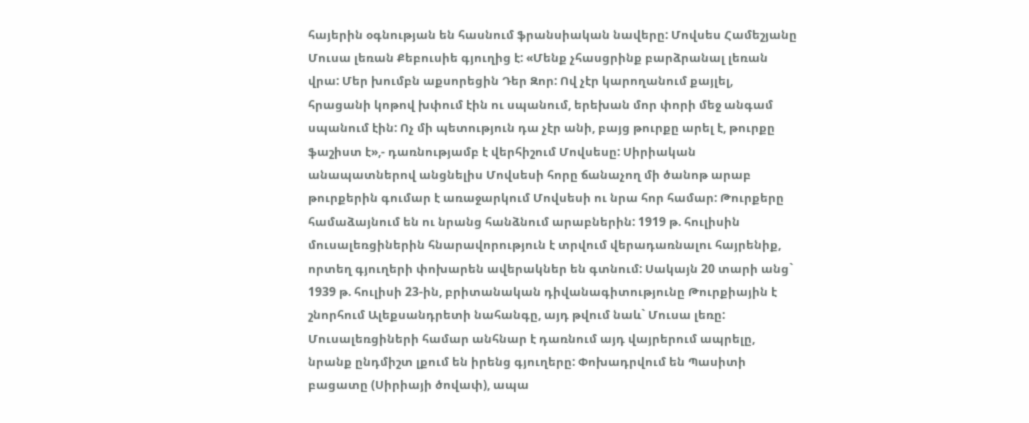հայերին օգնության են հասնում ֆրանսիական նավերը: Մովսես Համեշյանը Մուսա լեռան Քեբուսիե գյուղից է: «Մենք չհասցրինք բարձրանալ լեռան վրա: Մեր խումբն աքսորեցին Դեր Զոր: Ով չէր կարողանում քայլել, հրացանի կոթով խփում էին ու սպանում, երեխան մոր փորի մեջ անգամ սպանում էին: Ոչ մի պետություն դա չէր անի, բայց թուրքը արել է, թուրքը ֆաշիստ է»,- դառնությամբ է վերհիշում Մովսեսը: Սիրիական անապատներով անցնելիս Մովսեսի հորը ճանաչող մի ծանոթ արաբ թուրքերին գումար է առաջարկում Մովսեսի ու նրա հոր համար: Թուրքերը համաձայնում են ու նրանց հանձնում արաբներին: 1919 թ. հուլիսին մուսալեռցիներին հնարավորություն է տրվում վերադառնալու հայրենիք, որտեղ գյուղերի փոխարեն ավերակներ են գտնում: Սակայն 20 տարի անց` 1939 թ. հուլիսի 23-ին, բրիտանական դիվանագիտությունը Թուրքիային է շնորհում Ալեքսանդրետի նահանգը, այդ թվում նաև` Մուսա լեռը: Մուսալեռցիների համար անհնար է դառնում այդ վայրերում ապրելը, նրանք ընդմիշտ լքում են իրենց գյուղերը: Փոխադրվում են Պասիտի բացատը (Սիրիայի ծովափ), ապա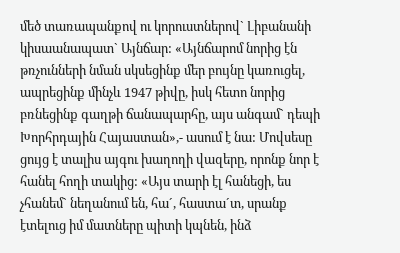մեծ տառապանքով ու կորուստներով` Լիբանանի կիսաանապատ` Այնճար: «Այնճարոմ նորից էն թռչունների նման սկսեցինք մեր բույնը կառուցել, ապրեցինք մինչև 1947 թիվը, իսկ հետո նորից բռնեցինք գաղթի ճանապարհը, այս անգամ` դեպի Խորհրդային Հայաստան»,- ասում է նա: Մովսեսը ցույց է տալիս այգու խաղողի վազերը, որոնք նոր է հանել հողի տակից: «Այս տարի էլ հանեցի, ես չհանեմ` նեղանում են, հա´, հաստա´տ, սրանք էտելուց իմ մատները պիտի կպնեն, ինձ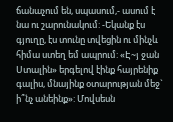ճանաչում են, սպասում,- ասում է նա ու շարունակում: -Եկանք էս գյուղը, էս տունը տվեցին ու մինչև հիմա ստեղ եմ ապրում: «Է~յ ջան Ստալին» երգելով էինք հայրենիք գալիս, մնայինք օտարության մեջ` ի՞նչ անեինք»: Մովսեսն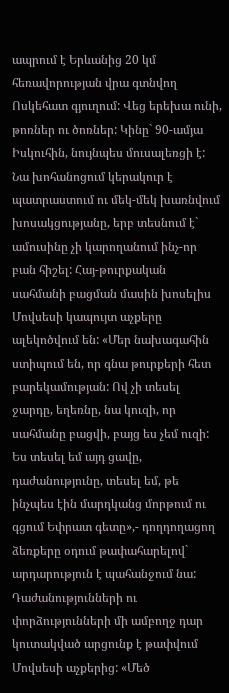ապրում է Երևանից 20 կմ հեռավորության վրա գտնվող Ոսկեհատ գյուղում: Վեց երեխա ունի, թոռներ ու ծոռներ: Կինը` 90-ամյա Իսկուհին, նույնպես մուսալեռցի է: Նա խոհանոցում կերակուր է պատրաստում ու մեկ-մեկ խառնվում խոսակցությանը, երբ տեսնում է` ամուսինը չի կարողանում ինչ-որ բան հիշել: Հայ-թուրքական սահմանի բացման մասին խոսելիս Մովսեսի կապույտ աչքերը ալեկոծվում են: «Մեր նախագահին ստիպում են, որ գնա թուրքերի հետ բարեկամության: Ով չի տեսել ջարդը, եղեռնը, նա կուզի, որ սահմանը բացվի, բայց ես չեմ ուզի: Ես տեսել եմ այդ ցավը, դաժանությունը, տեսել եմ, թե ինչպես էին մարդկանց մորթում ու գցում Եփրատ գետը»,- դողդողացող ձեռքերը օդում թափահարելով` արդարություն է պահանջում նա: Դաժանությունների ու փորձությունների մի ամբողջ դար կուտակված արցունք է թափվում Մովսեսի աչքերից: «Մեծ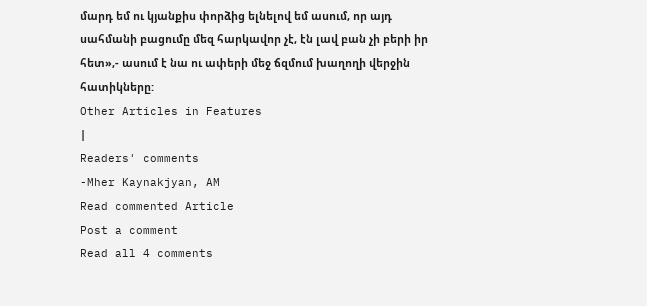մարդ եմ ու կյանքիս փորձից ելնելով եմ ասում, որ այդ սահմանի բացումը մեզ հարկավոր չէ, էն լավ բան չի բերի իր հետ»,- ասում է նա ու ափերի մեջ ճզմում խաղողի վերջին հատիկները:
Other Articles in Features
|
Readers' comments
-Mher Kaynakjyan, AM
Read commented Article
Post a comment
Read all 4 comments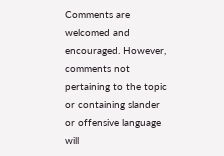Comments are welcomed and encouraged. However, comments not pertaining to the topic or containing slander or offensive language will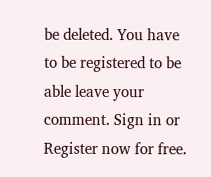be deleted. You have to be registered to be able leave your comment. Sign in or Register now for free.